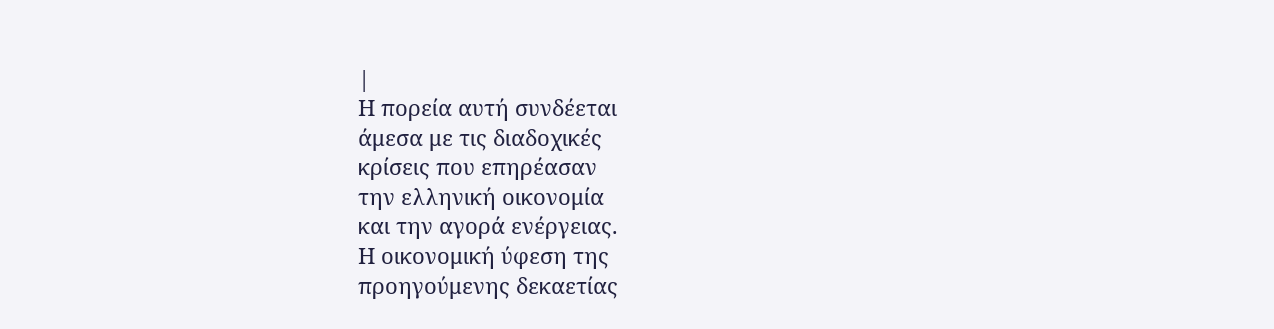|
Η πορεία αυτή συνδέεται
άμεσα με τις διαδοχικές
κρίσεις που επηρέασαν
την ελληνική οικονομία
και την αγορά ενέργειας.
Η οικονομική ύφεση της
προηγούμενης δεκαετίας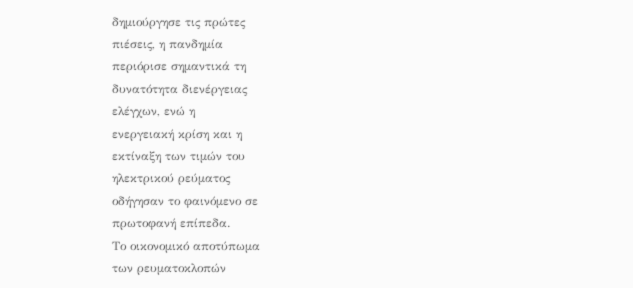δημιούργησε τις πρώτες
πιέσεις, η πανδημία
περιόρισε σημαντικά τη
δυνατότητα διενέργειας
ελέγχων, ενώ η
ενεργειακή κρίση και η
εκτίναξη των τιμών του
ηλεκτρικού ρεύματος
οδήγησαν το φαινόμενο σε
πρωτοφανή επίπεδα.
Το οικονομικό αποτύπωμα
των ρευματοκλοπών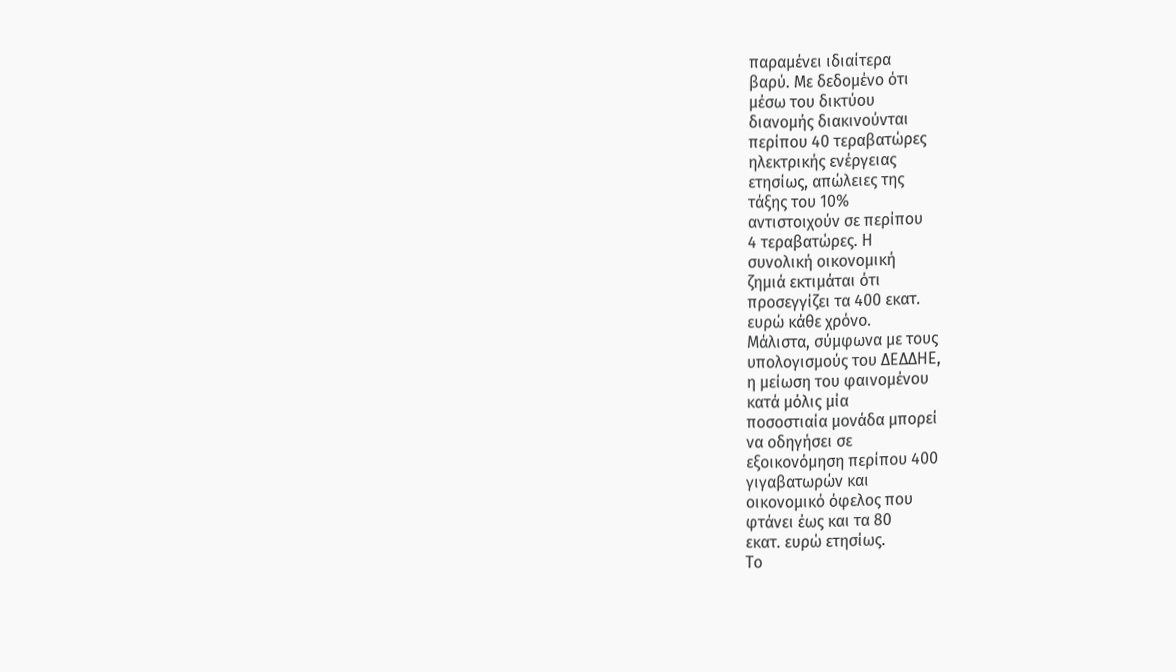παραμένει ιδιαίτερα
βαρύ. Με δεδομένο ότι
μέσω του δικτύου
διανομής διακινούνται
περίπου 40 τεραβατώρες
ηλεκτρικής ενέργειας
ετησίως, απώλειες της
τάξης του 10%
αντιστοιχούν σε περίπου
4 τεραβατώρες. Η
συνολική οικονομική
ζημιά εκτιμάται ότι
προσεγγίζει τα 400 εκατ.
ευρώ κάθε χρόνο.
Μάλιστα, σύμφωνα με τους
υπολογισμούς του ΔΕΔΔΗΕ,
η μείωση του φαινομένου
κατά μόλις μία
ποσοστιαία μονάδα μπορεί
να οδηγήσει σε
εξοικονόμηση περίπου 400
γιγαβατωρών και
οικονομικό όφελος που
φτάνει έως και τα 80
εκατ. ευρώ ετησίως.
Το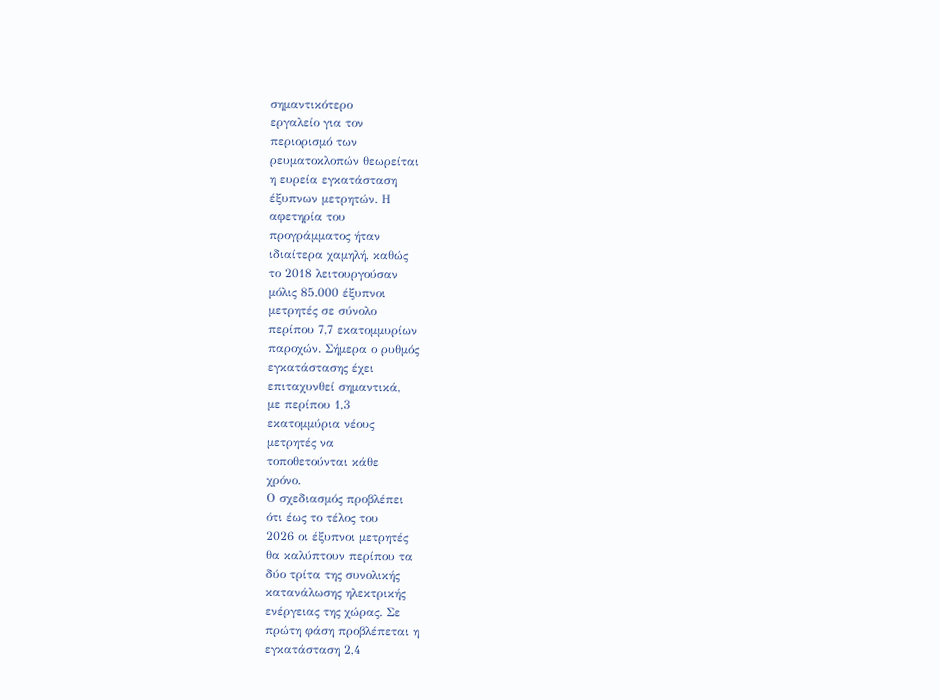σημαντικότερο
εργαλείο για τον
περιορισμό των
ρευματοκλοπών θεωρείται
η ευρεία εγκατάσταση
έξυπνων μετρητών. Η
αφετηρία του
προγράμματος ήταν
ιδιαίτερα χαμηλή, καθώς
το 2018 λειτουργούσαν
μόλις 85.000 έξυπνοι
μετρητές σε σύνολο
περίπου 7,7 εκατομμυρίων
παροχών. Σήμερα ο ρυθμός
εγκατάστασης έχει
επιταχυνθεί σημαντικά,
με περίπου 1,3
εκατομμύρια νέους
μετρητές να
τοποθετούνται κάθε
χρόνο.
Ο σχεδιασμός προβλέπει
ότι έως το τέλος του
2026 οι έξυπνοι μετρητές
θα καλύπτουν περίπου τα
δύο τρίτα της συνολικής
κατανάλωσης ηλεκτρικής
ενέργειας της χώρας. Σε
πρώτη φάση προβλέπεται η
εγκατάσταση 2,4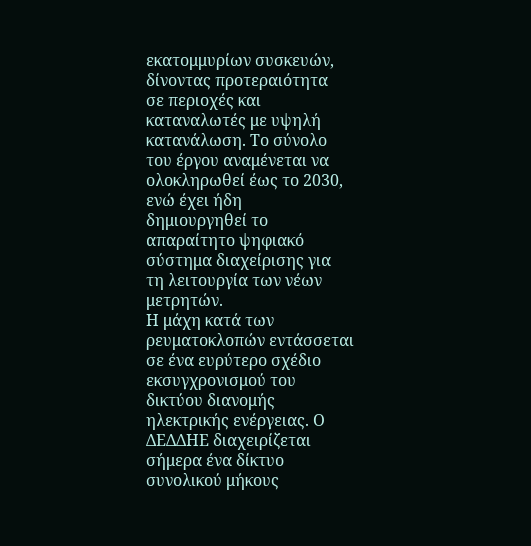εκατομμυρίων συσκευών,
δίνοντας προτεραιότητα
σε περιοχές και
καταναλωτές με υψηλή
κατανάλωση. Το σύνολο
του έργου αναμένεται να
ολοκληρωθεί έως το 2030,
ενώ έχει ήδη
δημιουργηθεί το
απαραίτητο ψηφιακό
σύστημα διαχείρισης για
τη λειτουργία των νέων
μετρητών.
Η μάχη κατά των
ρευματοκλοπών εντάσσεται
σε ένα ευρύτερο σχέδιο
εκσυγχρονισμού του
δικτύου διανομής
ηλεκτρικής ενέργειας. Ο
ΔΕΔΔΗΕ διαχειρίζεται
σήμερα ένα δίκτυο
συνολικού μήκους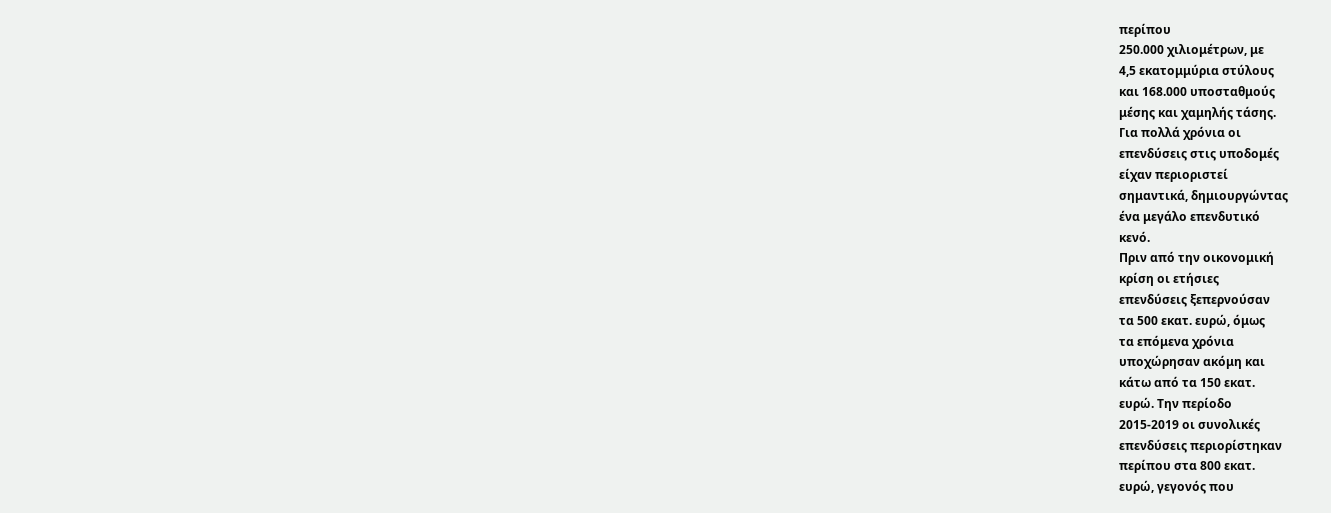περίπου
250.000 χιλιομέτρων, με
4,5 εκατομμύρια στύλους
και 168.000 υποσταθμούς
μέσης και χαμηλής τάσης.
Για πολλά χρόνια οι
επενδύσεις στις υποδομές
είχαν περιοριστεί
σημαντικά, δημιουργώντας
ένα μεγάλο επενδυτικό
κενό.
Πριν από την οικονομική
κρίση οι ετήσιες
επενδύσεις ξεπερνούσαν
τα 500 εκατ. ευρώ, όμως
τα επόμενα χρόνια
υποχώρησαν ακόμη και
κάτω από τα 150 εκατ.
ευρώ. Την περίοδο
2015-2019 οι συνολικές
επενδύσεις περιορίστηκαν
περίπου στα 800 εκατ.
ευρώ, γεγονός που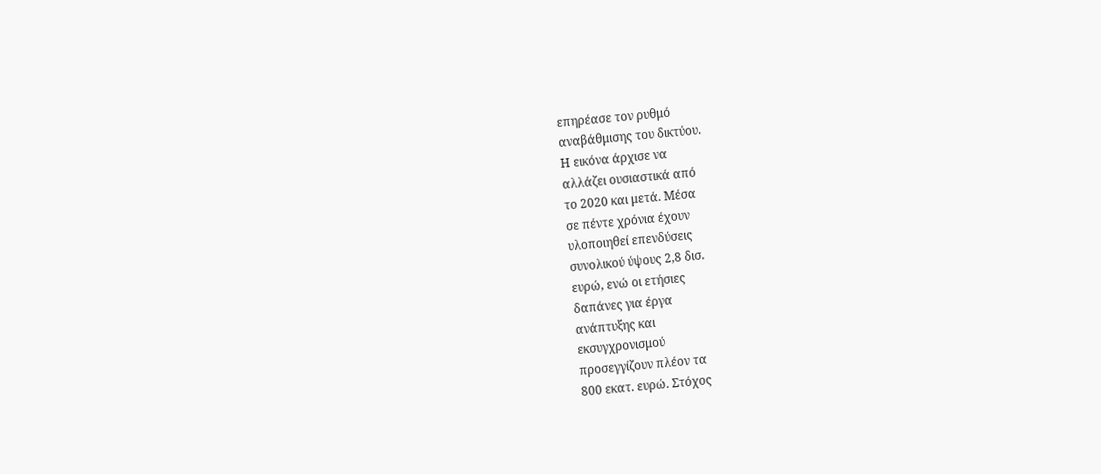επηρέασε τον ρυθμό
αναβάθμισης του δικτύου.
Η εικόνα άρχισε να
αλλάζει ουσιαστικά από
το 2020 και μετά. Μέσα
σε πέντε χρόνια έχουν
υλοποιηθεί επενδύσεις
συνολικού ύψους 2,8 δισ.
ευρώ, ενώ οι ετήσιες
δαπάνες για έργα
ανάπτυξης και
εκσυγχρονισμού
προσεγγίζουν πλέον τα
800 εκατ. ευρώ. Στόχος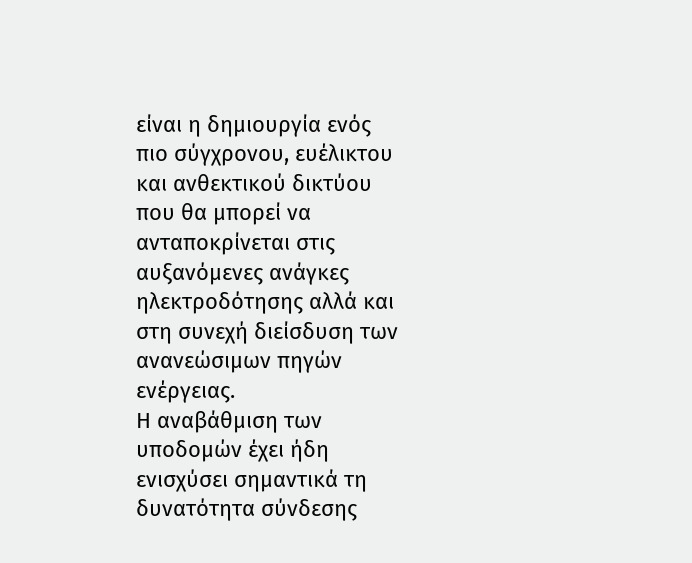είναι η δημιουργία ενός
πιο σύγχρονου, ευέλικτου
και ανθεκτικού δικτύου
που θα μπορεί να
ανταποκρίνεται στις
αυξανόμενες ανάγκες
ηλεκτροδότησης αλλά και
στη συνεχή διείσδυση των
ανανεώσιμων πηγών
ενέργειας.
Η αναβάθμιση των
υποδομών έχει ήδη
ενισχύσει σημαντικά τη
δυνατότητα σύνδεσης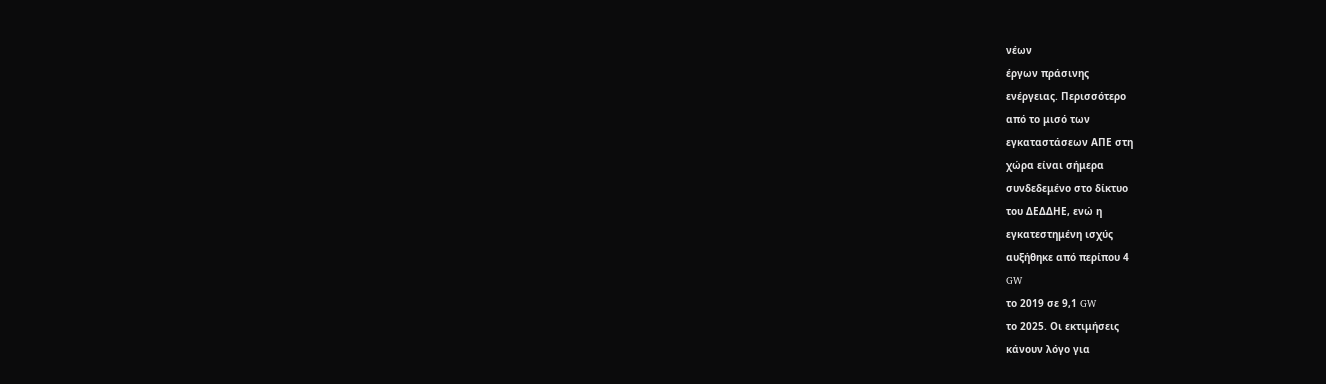νέων
έργων πράσινης
ενέργειας. Περισσότερο
από το μισό των
εγκαταστάσεων ΑΠΕ στη
χώρα είναι σήμερα
συνδεδεμένο στο δίκτυο
του ΔΕΔΔΗΕ, ενώ η
εγκατεστημένη ισχύς
αυξήθηκε από περίπου 4
GW
το 2019 σε 9,1 GW
το 2025. Οι εκτιμήσεις
κάνουν λόγο για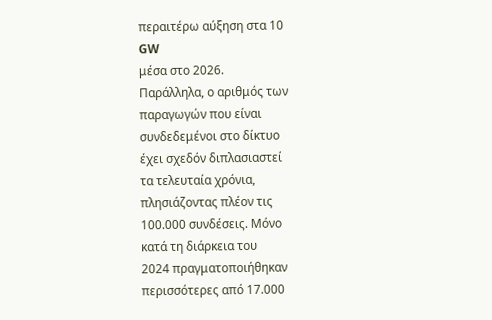περαιτέρω αύξηση στα 10
GW
μέσα στο 2026.
Παράλληλα, ο αριθμός των
παραγωγών που είναι
συνδεδεμένοι στο δίκτυο
έχει σχεδόν διπλασιαστεί
τα τελευταία χρόνια,
πλησιάζοντας πλέον τις
100.000 συνδέσεις. Μόνο
κατά τη διάρκεια του
2024 πραγματοποιήθηκαν
περισσότερες από 17.000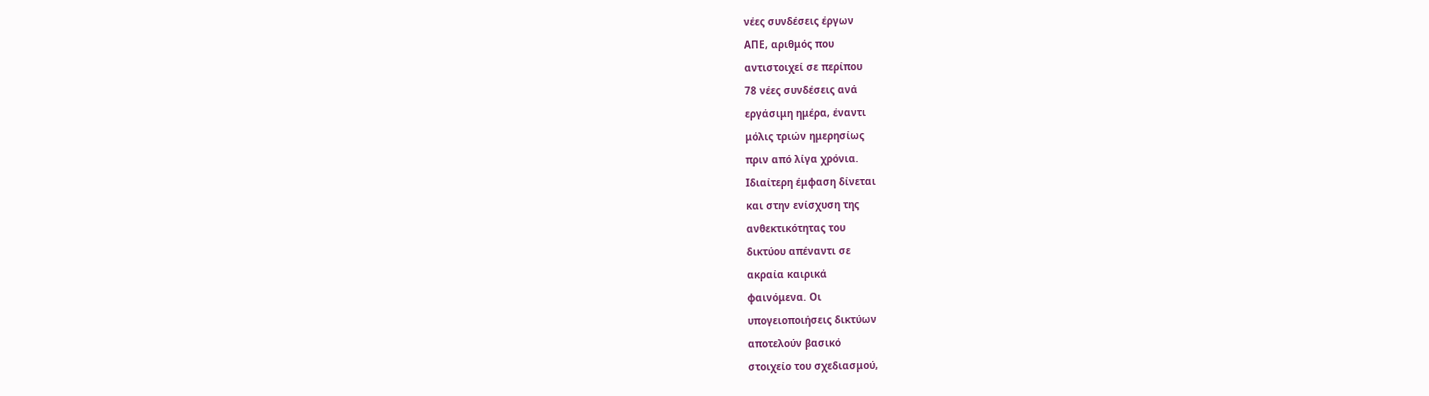νέες συνδέσεις έργων
ΑΠΕ, αριθμός που
αντιστοιχεί σε περίπου
78 νέες συνδέσεις ανά
εργάσιμη ημέρα, έναντι
μόλις τριών ημερησίως
πριν από λίγα χρόνια.
Ιδιαίτερη έμφαση δίνεται
και στην ενίσχυση της
ανθεκτικότητας του
δικτύου απέναντι σε
ακραία καιρικά
φαινόμενα. Οι
υπογειοποιήσεις δικτύων
αποτελούν βασικό
στοιχείο του σχεδιασμού,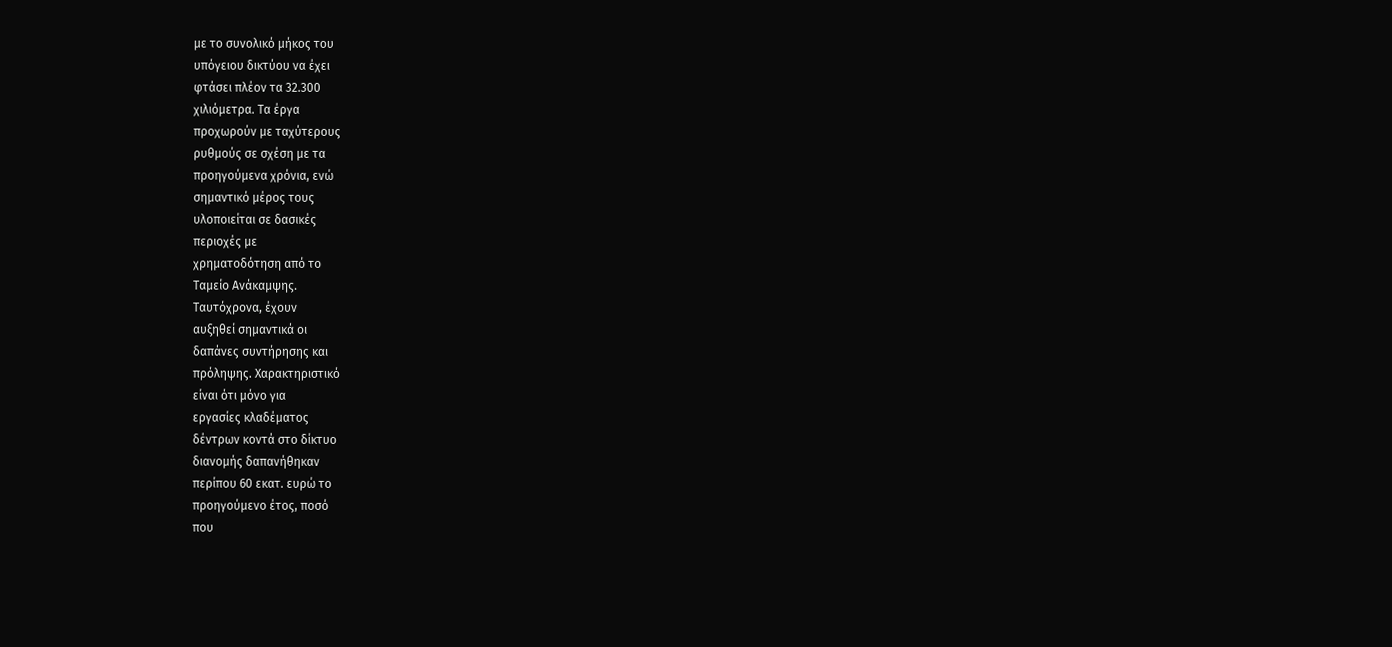με το συνολικό μήκος του
υπόγειου δικτύου να έχει
φτάσει πλέον τα 32.300
χιλιόμετρα. Τα έργα
προχωρούν με ταχύτερους
ρυθμούς σε σχέση με τα
προηγούμενα χρόνια, ενώ
σημαντικό μέρος τους
υλοποιείται σε δασικές
περιοχές με
χρηματοδότηση από το
Ταμείο Ανάκαμψης.
Ταυτόχρονα, έχουν
αυξηθεί σημαντικά οι
δαπάνες συντήρησης και
πρόληψης. Χαρακτηριστικό
είναι ότι μόνο για
εργασίες κλαδέματος
δέντρων κοντά στο δίκτυο
διανομής δαπανήθηκαν
περίπου 60 εκατ. ευρώ το
προηγούμενο έτος, ποσό
που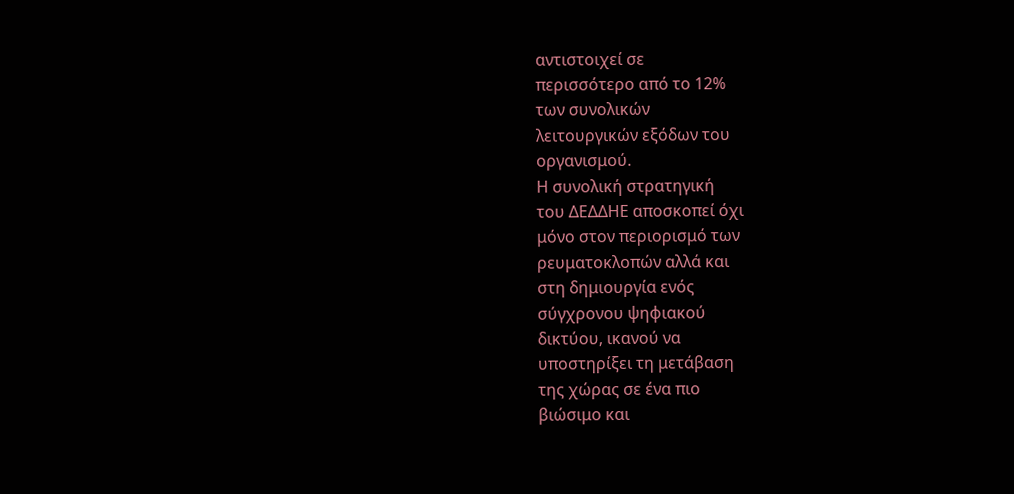αντιστοιχεί σε
περισσότερο από το 12%
των συνολικών
λειτουργικών εξόδων του
οργανισμού.
Η συνολική στρατηγική
του ΔΕΔΔΗΕ αποσκοπεί όχι
μόνο στον περιορισμό των
ρευματοκλοπών αλλά και
στη δημιουργία ενός
σύγχρονου ψηφιακού
δικτύου, ικανού να
υποστηρίξει τη μετάβαση
της χώρας σε ένα πιο
βιώσιμο και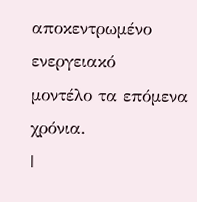αποκεντρωμένο ενεργειακό
μοντέλο τα επόμενα
χρόνια.
|